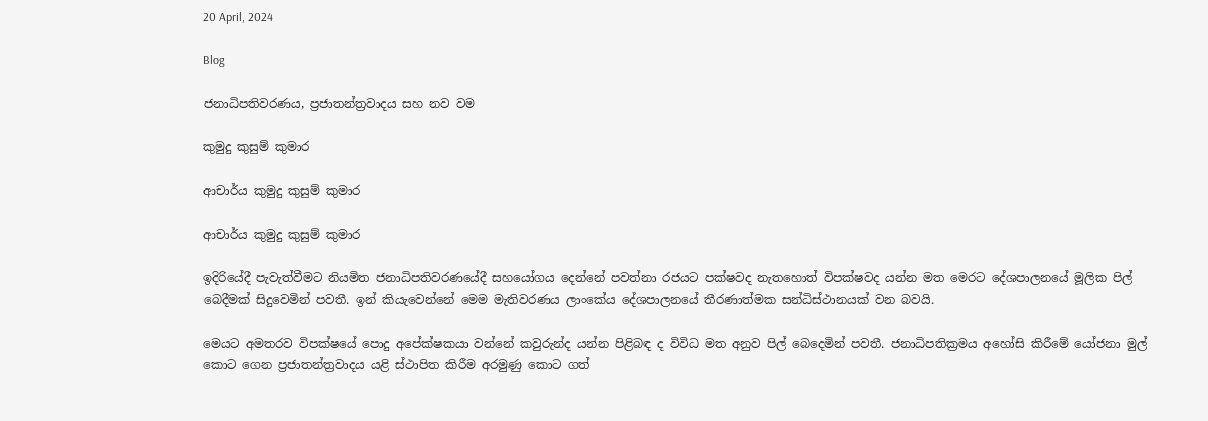20 April, 2024

Blog

ජනාධිපතිවරණය, ප්‍රජාතන්ත්‍රවාදය සහ නව වම

කුමුදු කුසුම් කුමාර

ආචාර්ය කුමුදු කුසුම් කුමාර

ආචාර්ය කුමුදු කුසුම් කුමාර

ඉදිරියේදී පැවැත්වීමට නියමිත ජනාධිපතිවරණයේදී සහයෝගය දෙන්නේ පවත්නා රජයට පක්ෂවද නැතහොත් විපක්ෂවද යන්න මත මෙරට දේශපාලනයේ මූලික පිල් බෙදීමක් සිදුවෙමින් පවතී. ඉන් කියැවෙන්නේ මෙම මැතිවරණය ලාංකේය දේශපාලනයේ තීරණාත්මක සන්ධිස්ථානයක් වන බවයි.

මෙයට අමතරව විපක්ෂයේ පොදු අපේක්ෂකයා වන්නේ කවුරුන්ද යන්න පිළිබඳ ද විවිධ මත අනුව පිල් බෙදෙමින් පවතී. ජනාධිපතික්‍රමය අහෝසි කිරීමේ යෝජනා මුල් කොට ගෙන ප්‍රජාතන්ත්‍රවාදය යළි ස්ථාපිත කිරීම අරමුණු කොට ගත්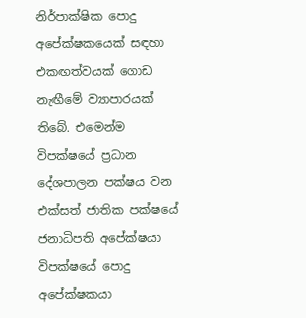නිර්පාක්ෂික පොදු අපේක්ෂකයෙක් සඳහා එකඟත්වයක් ගොඩ නැඟීමේ ව්‍යාපාරයක් තිබේ. එමෙන්ම විපක්ෂයේ ප්‍රධාන දේශපාලන පක්ෂය වන එක්සත් ජාතික පක්ෂයේ ජනාධිපති අපේක්ෂයා විපක්ෂයේ පොදු අපේක්ෂකයා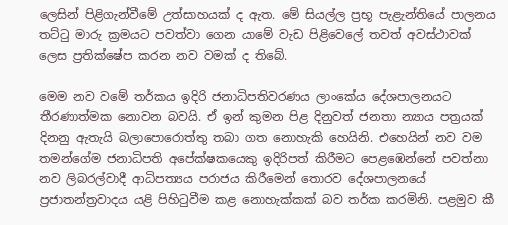ලෙසින් පිළිගැන්වීමේ උත්සාහයක් ද ඇත. මේ සියල්ල ප්‍රභූ පැළැන්තියේ පාලනය තට්ටු මාරු ක්‍රමයට පවත්වා ගෙන යාමේ වැඩ පිළිවෙලේ තවත් අවස්ථාවක් ලෙස ප්‍රතික්ෂේප කරන නව වමක් ද තිබේ.

මෙම නව වමේ තර්කය ඉදිරි ජනාධිපතිවරණය ලාංකේය දේශපාලනයට තීරණාත්මක නොවන බවයි. ඒ ඉන් කුමන පිළ දිනුවත් ජනතා න්‍යාය පත්‍රයක් දිනනු ඇතැයි බලාපොරොත්තු තබා ගත නොහැකි හෙයිනි. එහෙයින් නව වම තමන්ගේම ජනාධිපති අපේක්ෂකයෙකු ඉදිරිපත් කිරීමට පෙළඹෙන්නේ පවත්නා නව ලිබරල්වාදී ආධිපත්‍යය පරාජය කිරීමෙන් තොරව දේශපාලනයේ ප්‍රජාතන්ත්‍රවාදය යළි පිහිටුවීම කළ නොහැක්කක් බව තර්ක කරමිනි. පළමුව කී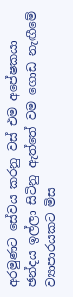අරමුණට සේවය කරනු වස් එම අපේෂකයා ඡන්දය ඉල්ලා සිටිනු ඇත්තේ වම ගොඩ නැඟීමේ ව්‍යාපාරයකට මිස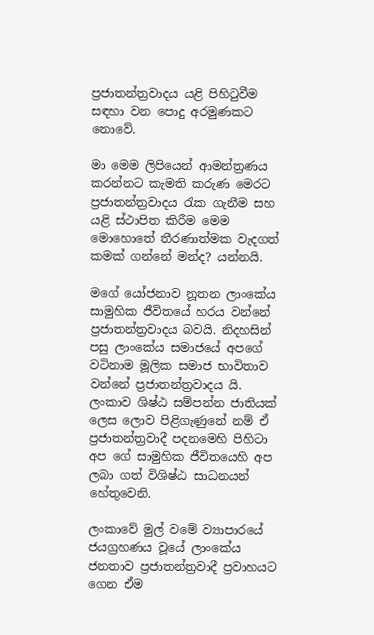ප්‍රජාතන්ත්‍රවාදය යළි පිහිටුවීම සඳහා වන පොදු අරමුණකට නොවේ.

මා මෙම ලිපියෙන් ආමන්ත්‍රණය කරන්නට කැමති කරුණ මෙරට ප්‍රජාතන්ත්‍රවාදය රැක ගැනීම සහ යළි ස්ථාපිත කිරීම මෙම මොහොතේ තීරණාත්මක වැදගත් කමක් ගන්නේ මන්ද? යන්නයි.

මගේ යෝජනාව නූතන ලාංකේය සාමුහික ජීවිතයේ හරය වන්නේ ප්‍රජාතන්ත්‍රවාදය බවයි. නිදහසින් පසු ලාංකේය සමාජයේ අපගේ වටිනාම මූලික සමාජ භාවිතාව වන්නේ ප්‍රජාතන්ත්‍රවාදය යි. ලංකාව ශිෂ්ඨ සම්පන්න ජාතියක් ලෙස ලොව පිළිගැණුනේ නම් ඒ ප්‍රජාතන්ත්‍රවාදී පදනමෙහි පිහිටා අප ගේ සාමුහික ජීවිතයෙහි අප ලබා ගත් විශිෂ්ඨ සාධනයන් හේතුවෙනි.

ලංකාවේ මුල් වමේ ව්‍යාපාරයේ ජයග්‍රහණය වූයේ ලාංකේය ජනතාව ප්‍රජාතන්ත්‍රවාදී ප්‍රවාහයට ගෙන ඒම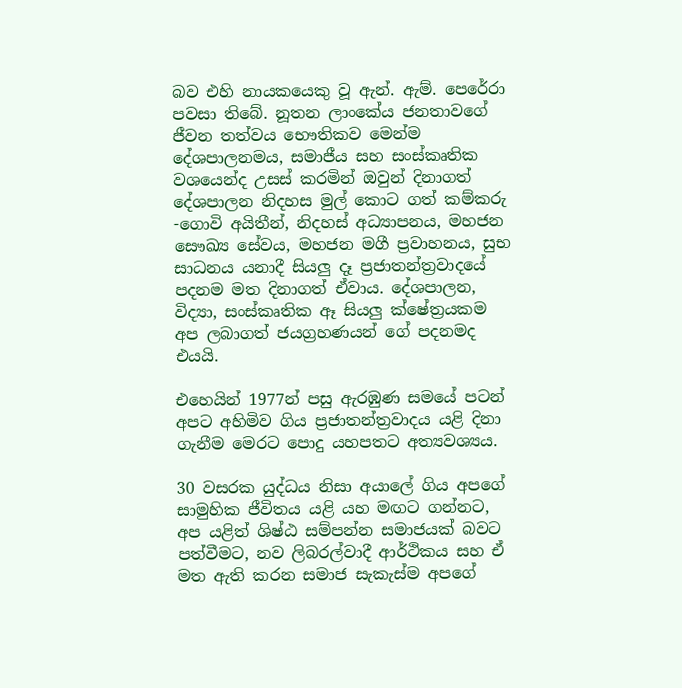බව එහි නායකයෙකු වූ ඇන්. ඇම්. පෙරේරා පවසා තිබේ. නූතන ලාංකේය ජනතාවගේ ජීවන තත්වය භෞතිකව මෙන්ම දේශපාලනමය, සමාජීය සහ සංස්කෘතික වශයෙන්ද උසස් කරමින් ඔවුන් දිනාගත් දේශපාලන නිදහස මුල් කොට ගත් කම්කරු -ගොවි අයිතීන්, නිදහස් අධ්‍යාපනය, මහජන සෞඛ්‍ය සේවය, මහජන මගී ප්‍රවාහනය, සුභ සාධනය යනාදී සියලු දෑ ප්‍රජාතන්ත්‍රවාදයේ පදනම මත දිනාගත් ඒවාය. දේශපාලන, විද්‍යා, සංස්කෘතික ඈ සියලු ක්ෂේත්‍රයකම අප ලබාගත් ජයග්‍රහණයන් ගේ පදනමද එයයි.

එහෙයින් 1977න් පසු ඇරඹුණ සමයේ පටන් අපට අහිමිව ගිය ප්‍රජාතන්ත්‍රවාදය යළි දිනා ගැනීම මෙරට පොදු යහපතට අත්‍යවශ්‍යය.

30 වසරක යුද්ධය නිසා අයාලේ ගිය අපගේ සාමුහික ජීවිතය යළි යහ මඟට ගන්නට, අප යළිත් ශිෂ්ඨ සම්පන්න සමාජයක් බවට පත්වීමට, නව ලිබරල්වාදී ආර්ථිකය සහ ඒ මත ඇති කරන සමාජ සැකැස්ම අපගේ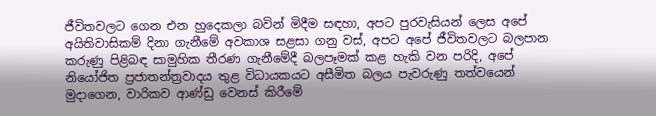ජීවිතවලට ගෙන එන හුදෙකලා බවින් මිදීම සඳහා, අපට පුරවැසියන් ලෙස අපේ අයිතිවාසිකම් දිනා ගැනීමේ අවකාශ සළසා ගනු වස්, අපට අපේ ජීවිතවලට බලපාන කරුණු පිළිබඳ සාමුහික තීරණ ගැනීමේදී බලපෑමක් කළ හැකි වන පරිදි, අපේ නියෝජිත ප්‍රජාතන්ත්‍රවාදය තුළ විධායකයට අසීමිත බලය පැවරුණු තත්වයෙන් මුදාගෙන, වාරිකව ආණ්ඩු වෙනස් කිරීමේ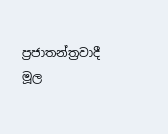ප්‍රජාතන්ත්‍රවාදී මූල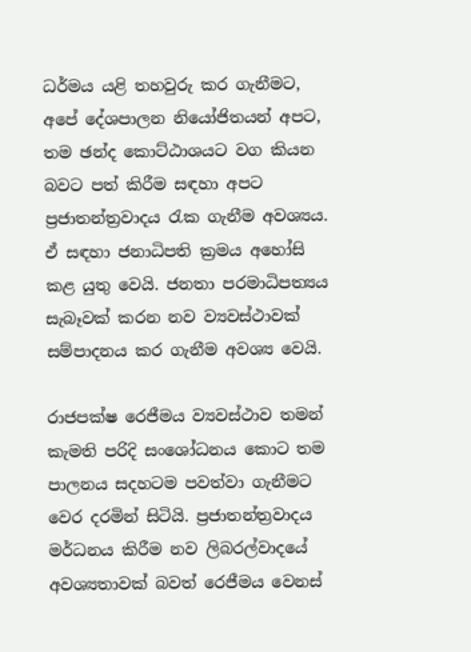ධර්මය යළි තහවුරු කර ගැනීමට, අපේ දේශපාලන නියෝජිතයන් අපට, තම ඡන්ද කොට්ඨාශයට වග කියන බවට පත් කිරීම සඳහා අපට ප්‍රජාතන්ත්‍රවාදය රැක ගැනීම අවශ්‍යය. ඒ සඳහා ජනාධිපති ක්‍රමය අහෝසි කළ යුතු වෙයි. ජනතා පරමාධිපත්‍යය සැබෑවක් කරන නව ව්‍යවස්ථාවක් සම්පාදනය කර ගැනීම අවශ්‍ය වෙයි.

රාජපක්ෂ රෙජීමය ව්‍යවස්ථාව තමන් කැමති පරිදි සංශෝධනය කොට තම පාලනය සදහටම පවත්වා ගැනීමට වෙර දරමින් සිටියි. ප්‍රජාතන්ත්‍රවාදය මර්ධනය කිරීම නව ලිබරල්වාදයේ අවශ්‍යතාවක් බවත් රෙජීමය වෙනස්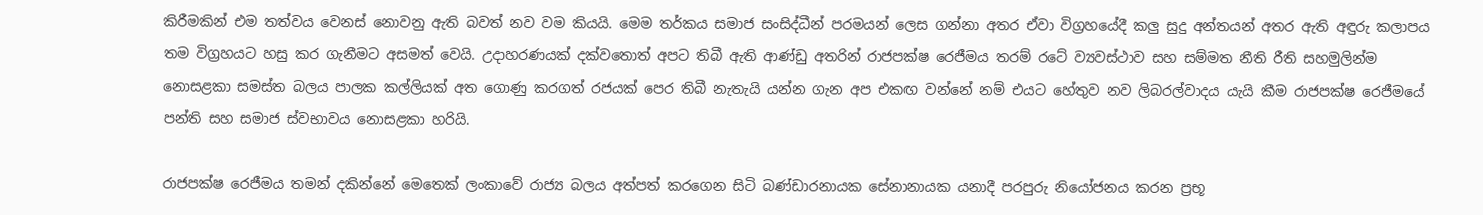කිරීමකින් එම තත්වය වෙනස් නොවනු ඇති බවත් නව වම කියයි. මෙම තර්කය සමාජ සංසිද්ධීන් පරමයන් ලෙස ගන්නා අතර ඒවා විග්‍රහයේදී කලු සුදු අන්තයන් අතර ඇති අඳුරු කලාපය තම විග්‍රහයට හසු කර ගැනීමට අසමත් වෙයි. උදාහරණයක් දක්වතොත් අපට තිබී ඇති ආණ්ඩු අතරින් රාජපක්ෂ රෙජීමය තරම් රටේ ව්‍යවස්ථාව සහ සම්මත නීති රීති සහමුලින්ම නොසළකා සමස්ත බලය පාලක කල්ලියක් අත ගොණු කරගත් රජයක් පෙර තිබී නැතැයි යන්න ගැන අප එකඟ වන්නේ නම් එයට හේතුව නව ලිබරල්වාදය යැයි කීම රාජපක්ෂ රෙජීමයේ පන්ති සහ සමාජ ස්වභාවය නොසළකා හරියි.

රාජපක්ෂ රෙජීමය තමන් දකින්නේ මෙතෙක් ලංකාවේ රාජ්‍ය බලය අත්පත් කරගෙන සිටි බණ්ඩාරනායක සේනානායක යනාදී පරපුරු නියෝජනය කරන ප්‍රභූ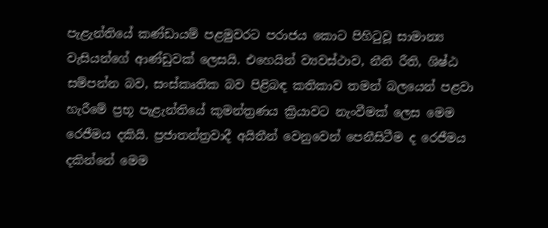පැළැන්තියේ කණ්ඩායම් පළමුවරට පරාජය කොට පිහිටුවූ සාමාන්‍ය වැසියන්ගේ ආණ්ඩුවක් ලෙසයි. එහෙයින් ව්‍යවස්ථාව, නීති රීති, ශිෂ්ඨ සම්පන්න බව, සංස්කෘතික බව පිළිබඳ කතිකාව තමන් බලයෙන් පළවා හැරීමේ ප්‍රභූ පැළැන්තියේ කුමන්ත්‍රණය ක්‍රියාවට නැංවීමක් ලෙස මෙම රෙජීමය දකියි. ප්‍රජාතන්ත්‍රවාදී අයිතීන් වෙනුවෙන් පෙනීසිටීම ද රෙජීමය දකින්නේ මෙම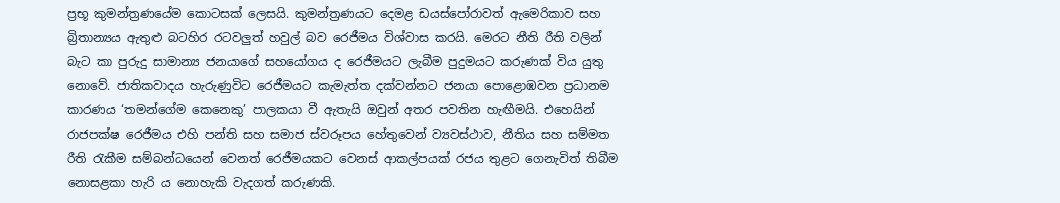ප්‍රභූ කුමන්ත්‍රණයේම කොටසක් ලෙසයි. කුමන්ත්‍රණයට දෙමළ ඩයස්පෝරාවත් ඇමෙරිකාව සහ බ්‍රිතාන්‍යය ඇතුළු බටහිර රටවලුත් හවුල් බව රෙජීමය විශ්වාස කරයි. මෙරට නීති රීති වලින් බැට කා පුරුදු සාමාන්‍ය ජනයාගේ සහයෝගය ද රෙජීමයට ලැබීම පුදුමයට කරුණක් විය යුතු නොවේ. ජාතිකවාදය හැරුණුවිට රෙජීමයට කැමැත්ත දක්වන්නට ජනයා පොළොඹවන ප්‍රධානම කාරණය ‘තමන්ගේම කෙනෙකු’ පාලකයා වී ඇතැයි ඔවුන් අතර පවතින හැඟීමයි. එහෙයින් රාජපක්ෂ රෙජීමය එහි පන්ති සහ සමාජ ස්වරූපය හේතුවෙන් ව්‍යවස්ථාව, නීතිය සහ සම්මත රීති රැකීම සම්බන්ධයෙන් වෙනත් රෙජීමයකට වෙනස් ආකල්පයක් රජය තුළට ගෙනැවිත් තිබීම නොසළකා හැරි ය නොහැකි වැදගත් කරුණකි.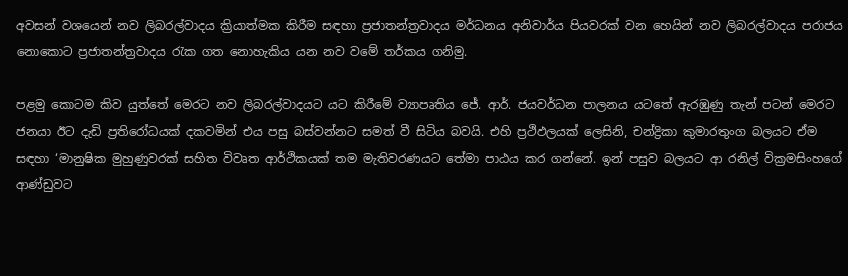අවසන් වශයෙන් නව ලිබරල්වාදය ක්‍රියාත්මක කිරීම සඳහා ප්‍රජාතන්ත්‍රවාදය මර්ධනය අනිවාර්ය පියවරක් වන හෙයින් නව ලිබරල්වාදය පරාජය නොකොට ප්‍රජාතන්ත්‍රවාදය රැක ගත නොහැකිය යන නව වමේ තර්කය ගනිමු.

පළමු කොටම කිව යුත්තේ මෙරට නව ලිබරල්වාදයට යට කිරීමේ ව්‍යාපෘතිය ජේ. ආර්. ජයවර්ධන පාලනය යටතේ ඇරඹුණු තැන් පටන් මෙරට ජනයා ඊට දැඩි ප්‍රතිරෝධයක් දකවමින් එය පසු බස්වන්නට සමත් වී සිටිය බවයි. එහි ප්‍රථිඵලයක් ලෙසිනි, චන්ද්‍රිකා කුමාරතුංග බලයට ඒම සඳහා ‘මානුෂික මුහුණුවරක් සහිත විවෘත ආර්ථිකයක් තම මැතිවරණයට තේමා පාඨය කර ගන්නේ. ඉන් පසුව බලයට ආ රනිල් වික්‍රමසිංහගේ ආණ්ඩුවට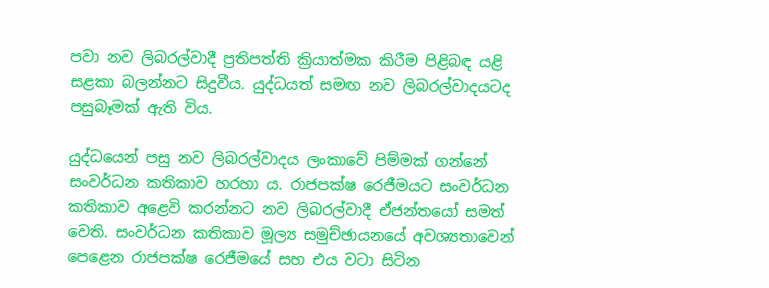පවා නව ලිබරල්වාදී ප්‍රතිපත්ති ක්‍රියාත්මක කිරීම පිළිබඳ යළි සළකා බලන්නට සිදුවීය. යුද්ධයත් සමඟ නව ලිබරල්වාදයටද පසුබෑමක් ඇති විය.

යුද්ධයෙන් පසු නව ලිබරල්වාදය ලංකාවේ පිම්මක් ගන්නේ සංවර්ධන කතිකාව හරහා ය. රාජපක්ෂ රෙජීමයට සංවර්ධන කතිකාව අළෙවි කරන්නට නව ලිබරල්වාදී ඒජන්තයෝ සමත් වෙති. සංවර්ධන කතිකාව මූල්‍ය සමුච්ඡායනයේ අවශ්‍යතාවෙන් පෙළෙන රාජපක්ෂ රෙජීමයේ සහ එය වටා සිටින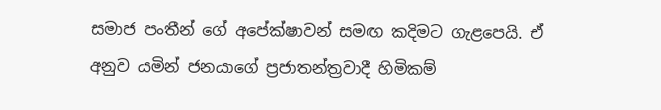සමාජ පංතීන් ගේ අපේක්ෂාවන් සමඟ කදිමට ගැළපෙයි. ඒ අනුව යමින් ජනයාගේ ප්‍රජාතන්ත්‍රවාදී හිමිකම්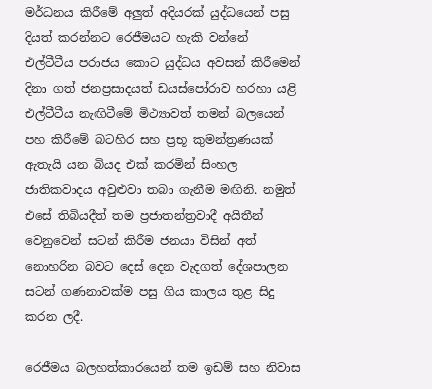මර්ධනය කිරීමේ අලුත් අදියරක් යුද්ධයෙන් පසු දියත් කරන්නට රෙජීමයට හැකි වන්නේ එල්ටීටීය පරාජය කොට යුද්ධය අවසන් කිරීමෙන් දිනා ගත් ජනප්‍රසාදයත් ඩයස්පෝරාව හරහා යළි එල්ටීටීය නැඟිටීමේ මිථ්‍යාවත් තමන් බලයෙන් පහ කිරීමේ බටහිර සහ ප්‍රභූ කුමන්ත්‍රණයක් ඇතැයි යන බියද එක් කරමින් සිංහල ජාතිකවාදය අවුළුවා තබා ගැනීම මඟිනි. නමුත් එසේ තිබියදීත් තම ප්‍රජාතන්ත්‍රවාදී අයිතීන් වෙනුවෙන් සටන් කිරීම ජනයා විසින් අත් නොහරින බවට දෙස් දෙන වැදගත් දේශපාලන සටන් ගණනාවක්ම පසු ගිය කාලය තුළ සිදු කරන ලදී.

රෙජීමය බලහත්කාරයෙන් තම ඉඩම් සහ නිවාස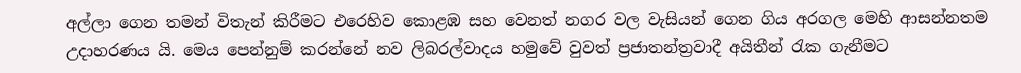අල්ලා ගෙන තමන් විතැන් කිරීමට එරෙහිව කොළඹ සහ වෙනත් නගර වල වැසියන් ගෙන ගිය අරගල මෙහි ආසන්නතම උදාහරණය යි. මෙය පෙන්නුම් කරන්නේ නව ලිබරල්වාදය හමුවේ වුවත් ප්‍රජාතන්ත්‍රවාදී අයිතීන් රැක ගැනීමට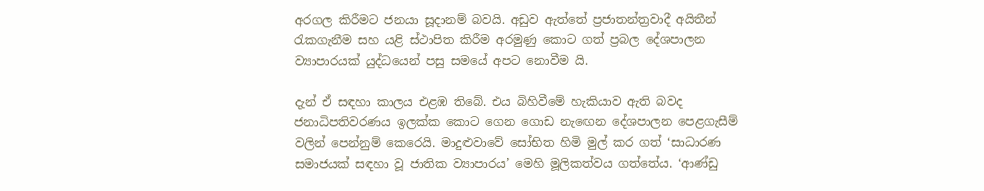අරගල කිරීමට ජනයා සූදානම් බවයි. අඩුව ඇත්තේ ප්‍රජාතන්ත්‍රවාදී අයිතීන් රැකගැනීම සහ යළි ස්ථාපිත කිරීම අරමුණු කොට ගත් ප්‍රබල දේශපාලන ව්‍යාපාරයක් යුද්ධයෙන් පසු සමයේ අපට නොවීම යි.

දැන් ඒ සඳහා කාලය එළඹ තිබේ. එය බිහිවීමේ හැකියාව ඇති බවද ජනාධිපතිවරණය ඉලක්ක කොට ගෙන ගොඩ නැඟෙන දේශපාලන පෙළගැසීම් වලින් පෙන්නුම් කෙරෙයි. මාදුළුවාවේ සෝභිත හිමි මුල් කර ගත් ‘සාධාරණ සමාජයක් සඳහා වූ ජාතික ව්‍යාපාරය’ මෙහි මූලිකත්වය ගත්තේය. ‘ආණ්ඩු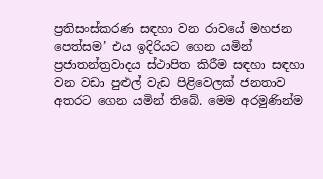ප්‍රතිසංස්කරණ සඳහා වන රාවයේ මහජන පෙත්සම’ එය ඉදිරියට ගෙන යමින් ප්‍රජාතන්ත්‍රවාදය ස්ථාපිත කිරීම සඳහා සඳහා වන වඩා පුළුල් වැඩ පිළිවෙලක් ජනතාව අතරට ගෙන යමින් තිබේ. මෙම අරමුණින්ම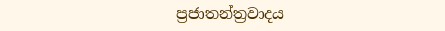ප්‍රජාතන්ත්‍රවාදය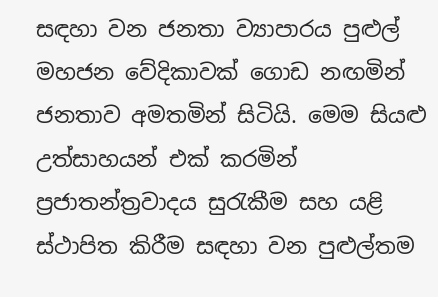සඳහා වන ජනතා ව්‍යාපාරය පුළුල් මහජන වේදිකාවක් ගොඩ නඟමින් ජනතාව අමතමින් සිටියි. මෙම සියළු උත්සාහයන් එක් කරමින් ප්‍රජාතන්ත්‍රවාදය සුරැකීම සහ යළි ස්ථාපිත කිරීම සඳහා වන පුළුල්තම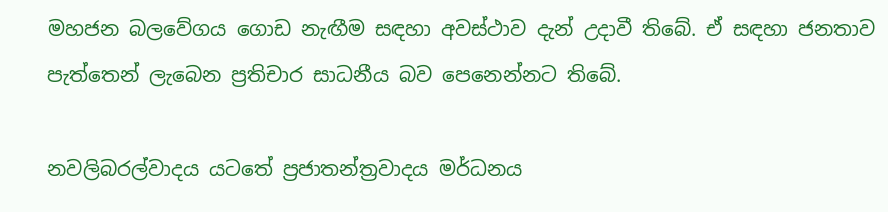මහජන බලවේගය ගොඩ නැඟීම සඳහා අවස්ථාව දැන් උදාවී තිබේ. ඒ සඳහා ජනතාව පැත්තෙන් ලැබෙන ප්‍රතිචාර සාධනීය බව පෙනෙන්නට තිබේ.

නවලිබරල්වාදය යටතේ ප්‍රජාතන්ත්‍රවාදය මර්ධනය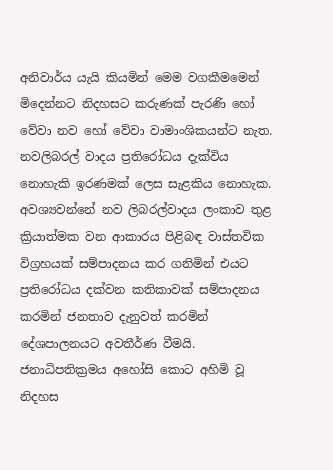අනිවාර්ය යැයි කියමින් මෙම වගකීමමෙන් මිදෙන්නට නිදහසට කරුණක් පැරණි හෝ වේවා නව හෝ වේවා වාමාංශිකයන්ට නැත. නවලිබරල් වාදය ප්‍රතිරෝධය දැක්විය නොහැකි ඉරණමක් ලෙස සැළකිය නොහැක. අවශ්‍යවන්නේ නව ලිබරල්වාදය ලංකාව තුළ ක්‍රියාත්මක වන ආකාරය පිළිබඳ වාස්තවික විග්‍රහයක් සම්පාදනය කර ගනිමින් එයට ප්‍රතිරෝධය දක්වන කතිකාවක් සම්පාදනය කරමින් ජනතාව දැනුවත් කරමින් දේශපාලනයට අවතීර්ණ වීමයි. ජනාධිපතික්‍රමය අහෝසි කොට අහිමි වූ නිදහස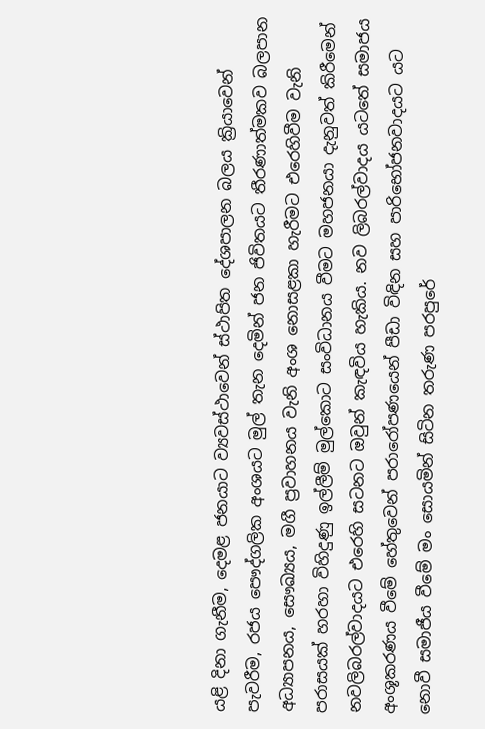යළි දිනා ගැනීම, දෙමළ ජනයාට ව්‍යවස්ථාවෙන් ස්ථාපිත දේශපාලන බලය ක්‍රියාවෙන් පැවරීම, රජය පෞද්ගලික අංශයට මුල් තැන දෙමින් ජන ජිවිතයට තීරණාත්මකව බලපාන අධ්‍යාපනය, සෞඛ්‍යය, මගී ප්‍රවාහනය වැනි අංශ නොසළකා හැරීමට එරෙහිවීම වැනි පරාසයක් හරහා විහිදුණු ඉල්ලීම් මුල්කොට සංවිධානය වීමට මහජනයා දැනුවත් කිරීමෙන් නවලිබරල්වාදයට එරෙහි සටනට ඔවුන් කැඳවිය හැකිය. නව ලිබරල්වාදය යටතේ සමාජය අංශූකරණය වීමේ හේතුවෙන් පරාරෝපණයෙන් පීඩා විඳින සහ පාරිභෝජනවාදයට යට නොවී සමාජීය වීමේ මං සොයමින් සිටින තරුණ පරපුරේ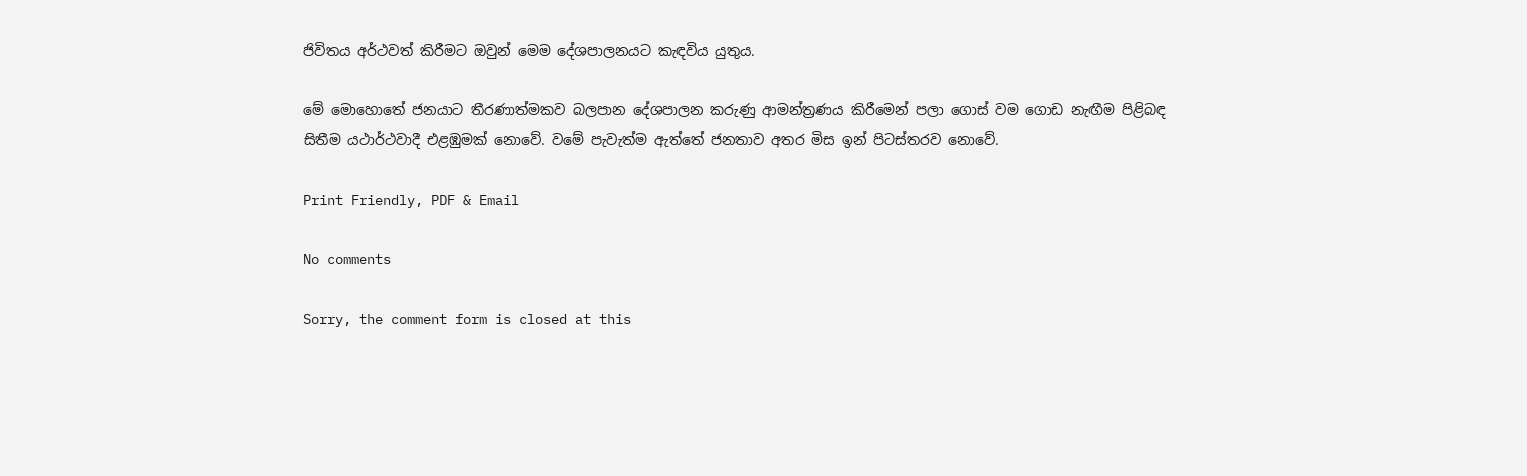ජිවිතය අර්ථවත් කිරීමට ඔවුන් මෙම දේශපාලනයට කැඳවිය යුතුය.

මේ මොහොතේ ජනයාට තීරණාත්මකව බලපාන දේශපාලන කරුණු ආමන්ත්‍රණය කිරීමෙන් පලා ගොස් වම ගොඩ නැඟීම පිළිබඳ සිතීම යථාර්ථවාදී එළඹුමක් නොවේ. වමේ පැවැත්ම ඇත්තේ ජනතාව අතර මිස ඉන් පිටස්තරව නොවේ.

Print Friendly, PDF & Email

No comments

Sorry, the comment form is closed at this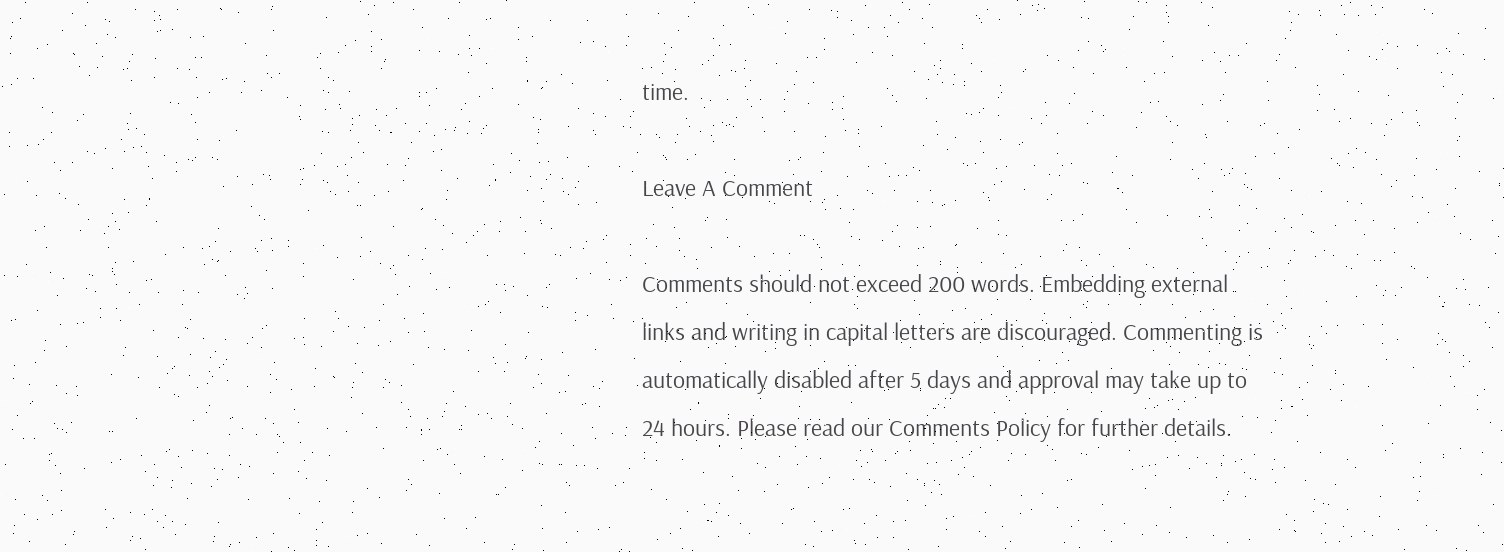time.

Leave A Comment

Comments should not exceed 200 words. Embedding external links and writing in capital letters are discouraged. Commenting is automatically disabled after 5 days and approval may take up to 24 hours. Please read our Comments Policy for further details.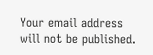Your email address will not be published.